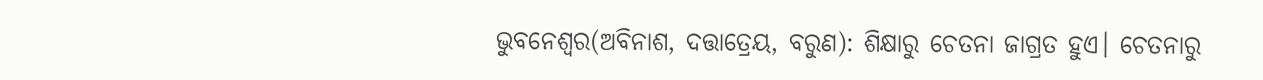ଭୁବନେଶ୍ୱର(ଅବିନାଶ, ଦତ୍ତାତ୍ରେୟ, ବରୁଣ): ଶିକ୍ଷାରୁ ଚେତନା ଜାଗ୍ରତ ହୁଏ। ଚେତନାରୁ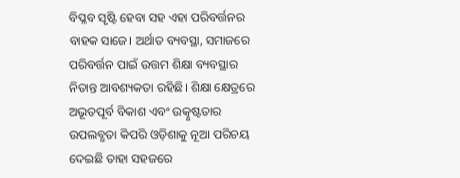ବିପ୍ଳବ ସୃଷ୍ଟି ହେବା ସହ ଏହା ପରିବର୍ତ୍ତନର ବାହକ ସାଜେ। ଅର୍ଥାତ ବ୍ୟବସ୍ଥା, ସମାଜରେ ପରିବର୍ତ୍ତନ ପାଇଁ ଉତ୍ତମ ଶିକ୍ଷା ବ୍ୟବସ୍ଥାର ନିତାନ୍ତ ଆବଶ୍ୟକତା ରହିଛି। ଶିକ୍ଷା କ୍ଷେତ୍ରରେ ଅଭୂତପୂର୍ବ ବିକାଶ ଏବଂ ଉତ୍କୃଷ୍ଟତାର ଉପଲବ୍ଧତା କିପରି ଓଡ଼ିଶାକୁ ନୂଆ ପରିଚୟ ଦେଇଛି ତାହା ସହଜରେ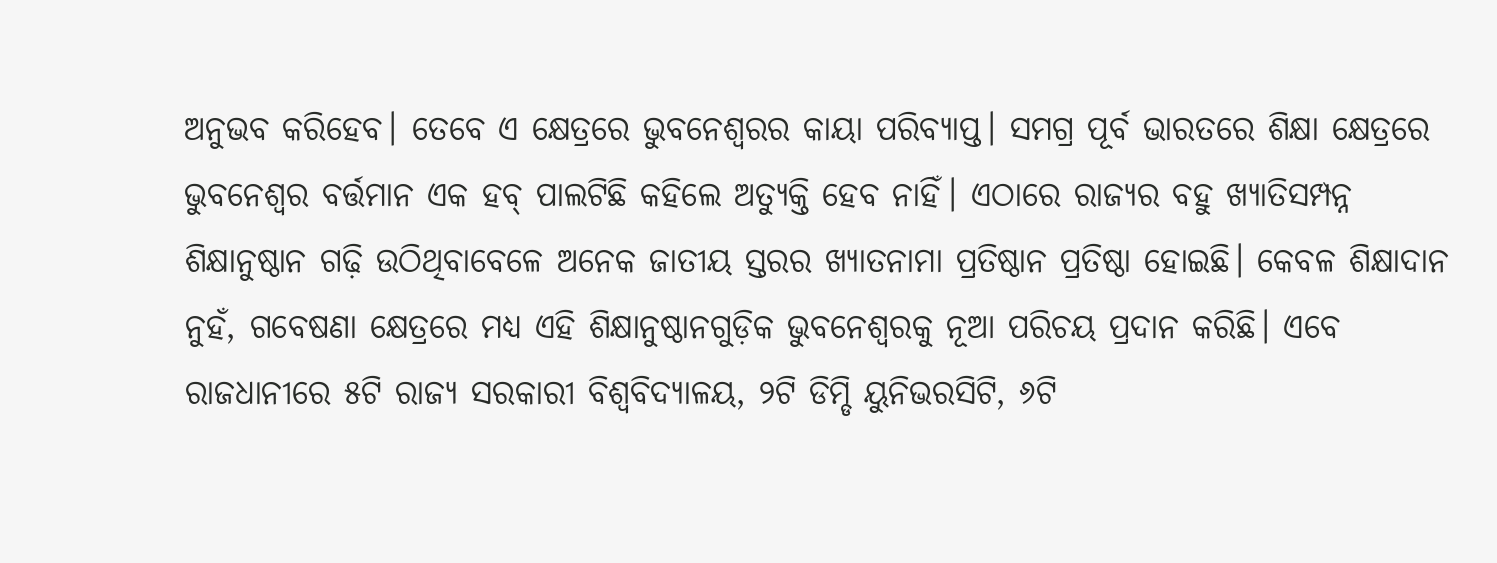ଅନୁଭବ କରିହେବ। ତେବେ ଏ କ୍ଷେତ୍ରରେ ଭୁବନେଶ୍ୱରର କାୟା ପରିବ୍ୟାପ୍ତ। ସମଗ୍ର ପୂର୍ବ ଭାରତରେ ଶିକ୍ଷା କ୍ଷେତ୍ରରେ ଭୁବନେଶ୍ୱର ବର୍ତ୍ତମାନ ଏକ ହବ୍ ପାଲଟିଛି କହିଲେ ଅତ୍ୟୁକ୍ତି ହେବ ନାହିଁ। ଏଠାରେ ରାଜ୍ୟର ବହୁ ଖ୍ୟାତିସମ୍ପନ୍ନ ଶିକ୍ଷାନୁଷ୍ଠାନ ଗଢ଼ି ଉଠିଥିବାବେଳେ ଅନେକ ଜାତୀୟ ସ୍ତରର ଖ୍ୟାତନାମା ପ୍ରତିଷ୍ଠାନ ପ୍ରତିଷ୍ଠା ହୋଇଛି। କେବଳ ଶିକ୍ଷାଦାନ ନୁହଁ, ଗବେଷଣା କ୍ଷେତ୍ରରେ ମଧ୍ୟ ଏହି ଶିକ୍ଷାନୁଷ୍ଠାନଗୁଡ଼ିକ ଭୁବନେଶ୍ୱରକୁ ନୂଆ ପରିଚୟ ପ୍ରଦାନ କରିଛି। ଏବେ ରାଜଧାନୀରେ ୫ଟି ରାଜ୍ୟ ସରକାରୀ ବିଶ୍ୱବିଦ୍ୟାଳୟ, ୨ଟି ଡିମ୍ଡି ୟୁନିଭରସିଟି, ୬ଟି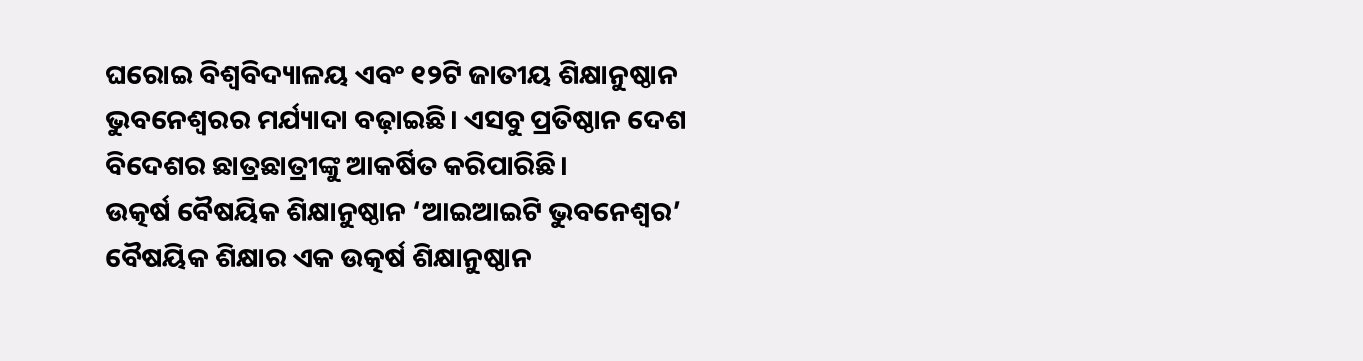ଘରୋଇ ବିଶ୍ୱବିଦ୍ୟାଳୟ ଏବଂ ୧୨ଟି ଜାତୀୟ ଶିକ୍ଷାନୁଷ୍ଠାନ ଭୁବନେଶ୍ୱରର ମର୍ଯ୍ୟାଦା ବଢ଼ାଇଛି। ଏସବୁ ପ୍ରତିଷ୍ଠାନ ଦେଶ ବିଦେଶର ଛାତ୍ରଛାତ୍ରୀଙ୍କୁ ଆକର୍ଷିତ କରିପାରିଛି।
ଉତ୍କର୍ଷ ବୈଷୟିକ ଶିକ୍ଷାନୁଷ୍ଠାନ ‘ଆଇଆଇଟି ଭୁବନେଶ୍ୱର’
ବୈଷୟିକ ଶିକ୍ଷାର ଏକ ଉତ୍କର୍ଷ ଶିକ୍ଷାନୁଷ୍ଠାନ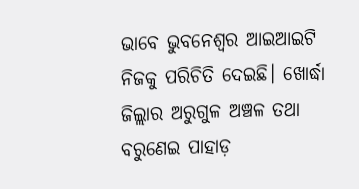ଭାବେ ଭୁବନେଶ୍ୱର ଆଇଆଇଟି ନିଜକୁ ପରିଚିତି ଦେଇଛି। ଖୋର୍ଦ୍ଧା ଜିଲ୍ଲାର ଅରୁଗୁଳ ଅଞ୍ଚଳ ତଥା ବରୁଣେଇ ପାହାଡ଼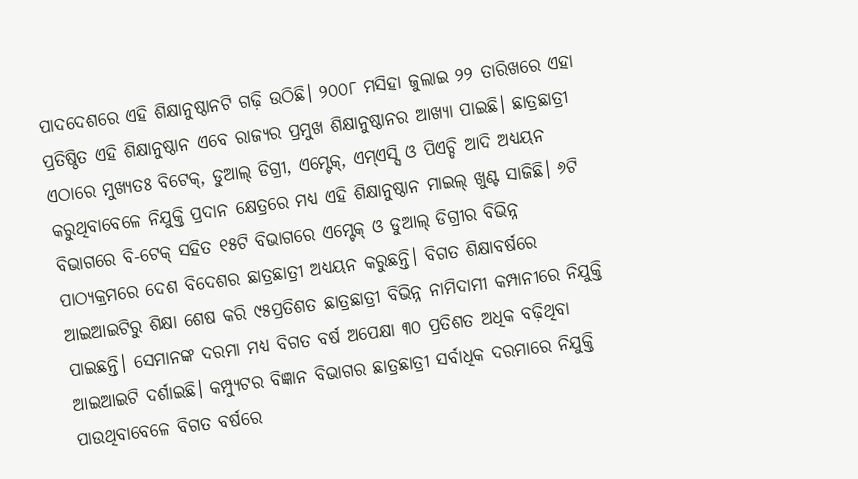ପାଦଦେଶରେ ଏହି ଶିକ୍ଷାନୁଷ୍ଠାନଟି ଗଢ଼ି ଉଠିଛି। ୨୦୦୮ ମସିହା ଜୁଲାଇ ୨୨ ତାରିଖରେ ଏହା ପ୍ରତିଷ୍ଠିତ ଏହି ଶିକ୍ଷାନୁଷ୍ଠାନ ଏବେ ରାଜ୍ୟର ପ୍ରମୁଖ ଶିକ୍ଷାନୁଷ୍ଠାନର ଆଖ୍ୟା ପାଇଛି। ଛାତ୍ରଛାତ୍ରୀ ଏଠାରେ ମୁଖ୍ୟତଃ ବିଟେକ୍, ଡୁଆଲ୍ ଡିଗ୍ରୀ, ଏମ୍ଟେକ୍, ଏମ୍ଏସ୍ସି ଓ ପିଏଚ୍ଡି ଆଦି ଅଧ୍ୟୟନ କରୁଥିବାବେଳେ ନିଯୁକ୍ତି ପ୍ରଦାନ କ୍ଷେତ୍ରରେ ମଧ୍ୟ ଏହି ଶିକ୍ଷାନୁଷ୍ଠାନ ମାଇଲ୍ ଖୁଣ୍ଟ ସାଜିଛି। ୬ଟି ବିଭାଗରେ ବି-ଟେକ୍ ସହିତ ୧୫ଟି ବିଭାଗରେ ଏମ୍ଟେକ୍ ଓ ଡୁଆଲ୍ ଡିଗ୍ରୀର ବିଭିନ୍ନ ପାଠ୍ୟକ୍ରମରେ ଦେଶ ବିଦେଶର ଛାତ୍ରଛାତ୍ରୀ ଅଧ୍ୟୟନ କରୁଛନ୍ତି। ବିଗତ ଶିକ୍ଷାବର୍ଷରେ ଆଇଆଇଟିରୁ ଶିକ୍ଷା ଶେଷ କରି ୯୫ପ୍ରତିଶତ ଛାତ୍ରଛାତ୍ରୀ ବିଭିନ୍ନ ନାମିଦାମୀ କମ୍ପାନୀରେ ନିଯୁକ୍ତି ପାଇଛନ୍ତି। ସେମାନଙ୍କ ଦରମା ମଧ୍ୟ ବିଗତ ବର୍ଷ ଅପେକ୍ଷା ୩୦ ପ୍ରତିଶତ ଅଧିକ ବଢ଼ିଥିବା ଆଇଆଇଟି ଦର୍ଶାଇଛି। କମ୍ପ୍ୟୁଟର ବିଜ୍ଞାନ ବିଭାଗର ଛାତ୍ରଛାତ୍ରୀ ସର୍ବାଧିକ ଦରମାରେ ନିଯୁକ୍ତି ପାଉଥିବାବେଳେ ବିଗତ ବର୍ଷରେ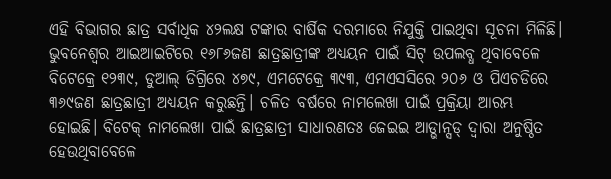ଏହି ବିଭାଗର ଛାତ୍ର ସର୍ବାଧିକ ୪୨ଲକ୍ଷ ଟଙ୍କାର ବାର୍ଷିକ ଦରମାରେ ନିଯୁକ୍ତି ପାଇଥିବା ସୂଚନା ମିଳିଛି।
ଭୁବନେଶ୍ୱର ଆଇଆଇଟିରେ ୧୬୮୬ଜଣ ଛାତ୍ରଛାତ୍ରୀଙ୍କ ଅଧ୍ୟୟନ ପାଇଁ ସିଟ୍ ଉପଲବ୍ଧ ଥିବାବେଳେ ବିଟେକ୍ରେ ୧୨୩୯, ଡୁଆଲ୍ ଡିଗ୍ରିରେ ୪୭୯, ଏମଟେକ୍ରେ ୩୯୩, ଏମଏସସିରେ ୨୦୬ ଓ ପିଏଚଡିରେ ୩୬୯ଜଣ ଛାତ୍ରଛାତ୍ରୀ ଅଧ୍ୟୟନ କରୁଛନ୍ତି। ଚଳିତ ବର୍ଷରେ ନାମଲେଖା ପାଇଁ ପ୍ରକ୍ରିୟା ଆରମ୍ଭ ହୋଇଛି। ବିଟେକ୍ ନାମଲେଖା ପାଇଁ ଛାତ୍ରଛାତ୍ରୀ ସାଧାରଣତଃ ଜେଇଇ ଆଡ୍ଭାନ୍ସଡ୍ ଦ୍ୱାରା ଅନୁଷ୍ଠିତ ହେଉଥିବାବେଳେ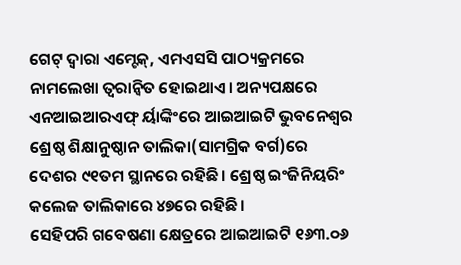ଗେଟ୍ ଦ୍ୱାରା ଏମ୍ଟେକ୍, ଏମଏସସି ପାଠ୍ୟକ୍ରମରେ ନାମଲେଖା ତ୍ୱରାନ୍ୱିତ ହୋଇଥାଏ। ଅନ୍ୟପକ୍ଷରେ ଏନଆଇଆରଏଫ୍ ର୍ୟାଙ୍କିଂରେ ଆଇଆଇଟି ଭୁବନେଶ୍ୱର ଶ୍ରେଷ୍ଠ ଶିକ୍ଷାନୁଷ୍ଠାନ ତାଲିକା(ସାମଗ୍ରିକ ବର୍ଗ)ରେ ଦେଶର ୯୧ତମ ସ୍ଥାନରେ ରହିଛି। ଶ୍ରେଷ୍ଠ ଇଂଜିନିୟରିଂ କଲେଜ ତାଲିକାରେ ୪୭ରେ ରହିଛି।
ସେହିପରି ଗବେଷଣା କ୍ଷେତ୍ରରେ ଆଇଆଇଟି ୧୬୩.୦୬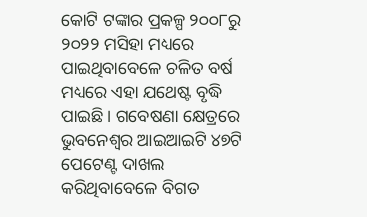କୋଟି ଟଙ୍କାର ପ୍ରକଳ୍ପ ୨୦୦୮ରୁ ୨୦୨୨ ମସିହା ମଧ୍ୟରେ ପାଇଥିବାବେଳେ ଚଳିତ ବର୍ଷ ମଧ୍ୟରେ ଏହା ଯଥେଷ୍ଟ ବୃଦ୍ଧି ପାଇଛି। ଗବେଷଣା କ୍ଷେତ୍ରରେ ଭୁବନେଶ୍ୱର ଆଇଆଇଟି ୪୭ଟି ପେଟେଣ୍ଟ ଦାଖଲ କରିଥିବାବେଳେ ବିଗତ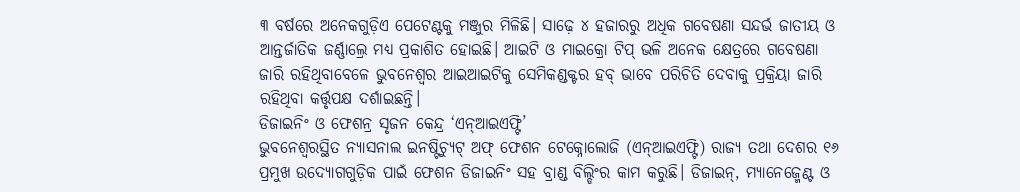୩ ବର୍ଷରେ ଅନେକଗୁଡ଼ିଏ ପେଟେଣ୍ଟକୁ ମଞ୍ଜୁର ମିଳିଛି। ସାଢ଼େ ୪ ହଜାରରୁ ଅଧିକ ଗବେଷଣା ସନ୍ଦର୍ଭ ଜାତୀୟ ଓ ଆନ୍ତର୍ଜାତିକ ଜର୍ଣ୍ଣାଲ୍ରେ ମଧ୍ୟ ପ୍ରକାଶିତ ହୋଇଛି। ଆଇଟି ଓ ମାଇକ୍ରୋ ଟିପ୍ ଭଳି ଅନେକ କ୍ଷେତ୍ରରେ ଗବେଷଣା ଜାରି ରହିଥିବାବେଳେ ଭୁବନେଶ୍ୱର ଆଇଆଇଟିକୁ ସେମିକଣ୍ଡକ୍ଟର ହବ୍ ଭାବେ ପରିଚିତି ଦେବାକୁ ପ୍ରକ୍ରିୟା ଜାରି ରହିଥିବା କର୍ତ୍ତୃପକ୍ଷ ଦର୍ଶାଇଛନ୍ତି।
ଡିଜାଇନିଂ ଓ ଫେଶନ୍ର ସୃଜନ କେନ୍ଦ୍ର ‘ଏନ୍ଆଇଏଫ୍ଟି’
ଭୁବନେଶ୍ୱରସ୍ଥିତ ନ୍ୟାସନାଲ ଇନଷ୍ଟିଚ୍ୟୁଟ୍ ଅଫ୍ ଫେଶନ ଟେକ୍ନୋଲୋଜି (ଏନ୍ଆଇଏଫ୍ଟି) ରାଜ୍ୟ ତଥା ଦେଶର ୧୬ ପ୍ରମୁଖ ଉଦ୍ୟୋଗଗୁଡ଼ିକ ପାଇଁ ଫେଶନ ଡିଜାଇନିଂ ସହ ବ୍ରାଣ୍ଡ ବିଲ୍ଡିଂର କାମ କରୁଛି। ଡିଜାଇନ୍, ମ୍ୟାନେଜ୍ମେଣ୍ଟ ଓ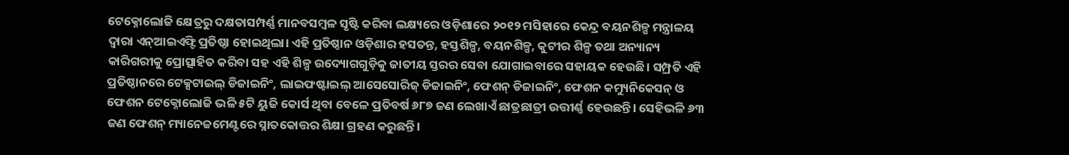ଟେକ୍ନୋଲୋଜି କ୍ଷେତ୍ରରୁ ଦକ୍ଷତାସମ୍ପର୍ଣ୍ଣ ମାନବସମ୍ବଳ ସୃଷ୍ଟି କରିବା ଲକ୍ଷ୍ୟରେ ଓଡ଼ିଶାରେ ୨୦୧୨ ମସିହାରେ କେନ୍ଦ୍ର ବୟନଶିଳ୍ପ ମନ୍ତ୍ରାଳୟ ଦ୍ୱାରା ଏନ୍ଆଇଏଫ୍ଟି ପ୍ରତିଷ୍ଠା ହୋଇଥିଲା। ଏହି ପ୍ରତିଷ୍ଠାନ ଓଡ଼ିଶାର ହସତନ୍ତ, ହସ୍ତଶିଳ୍ପ, ବୟନଶିଳ୍ପ, କୁଟୀର ଶିଳ୍ପ ତଥା ଅନ୍ୟାନ୍ୟ କାରିଗରୀକୁ ପ୍ରୋତ୍ସାହିତ କରିବା ସହ ଏହି ଶିଳ୍ପ ଉଦ୍ୟୋଗଗୁଡ଼ିକୁ ଜାତୀୟ ସ୍ତରର ସେବା ଯୋଗାଇବାରେ ସହାୟକ ହେଉଛି। ସମ୍ପ୍ରତି ଏହି ପ୍ରତିଷ୍ଠାନରେ ଟେକ୍ସଟାଇଲ୍ ଡିଜାଇନିଂ, ଲାଇଫଷ୍ଟାଇଲ୍ ଆସେସୋରିଜ୍ ଡିଜାଇନିଂ, ଫେଶନ୍ ଡିଜାଇନିଂ, ଫେଶନ କମ୍ୟୁନିକେସନ୍ ଓ ଫେଶନ ଟେକ୍ନୋଲୋଜି ଭଳି ୫ଟି ୟୁଜି କୋର୍ସ ଥିବା ବେଳେ ପ୍ରତିବର୍ଷ ୬୮୭ ଜଣ ଲେଖାଏଁ ଛାତ୍ରଛାତ୍ରୀ ଉତ୍ତୀର୍ଣ୍ଣ ହେଉଛନ୍ତି। ସେହିଭଳି ୬୩ ଜଣ ଫେଶନ୍ ମ୍ୟାନେଜମେଣ୍ଟରେ ସ୍ନାତକୋତ୍ତର ଶିକ୍ଷା ଗ୍ରହଣ କରୁଛନ୍ତି।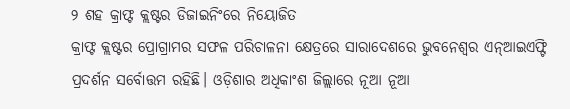୨ ଶହ କ୍ରାଫ୍ଟ କ୍ଲଷ୍ଟର ଡିଜାଇନିଂରେ ନିୟୋଜିତ
କ୍ରାଫ୍ଟ କ୍ଲଷ୍ଟର ପ୍ରୋଗ୍ରାମର ସଫଳ ପରିଚାଳନା କ୍ଷେତ୍ରରେ ସାରାଦେଶରେ ଭୁବନେଶ୍ୱର ଏନ୍ଆଇଏଫ୍ଟି ପ୍ରଦର୍ଶନ ସର୍ବୋତ୍ତମ ରହିଛି। ଓଡ଼ିଶାର ଅଧିକାଂଶ ଜିଲ୍ଲାରେ ନୂଆ ନୂଆ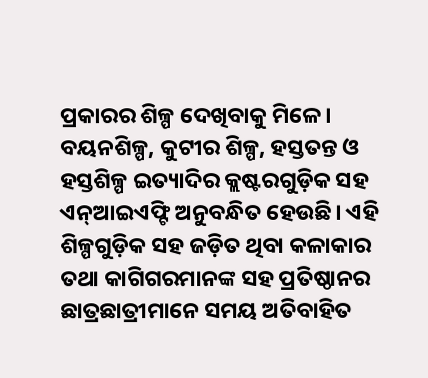ପ୍ରକାରର ଶିଳ୍ପ ଦେଖିବାକୁ ମିଳେ। ବୟନଶିଳ୍ପ, କୁଟୀର ଶିଳ୍ପ, ହସ୍ତତନ୍ତ ଓ ହସ୍ତଶିଳ୍ପ ଇତ୍ୟାଦିର କ୍ଲଷ୍ଟରଗୁଡ଼ିକ ସହ ଏନ୍ଆଇଏଫ୍ଟି ଅନୁବନ୍ଧିତ ହେଉଛି। ଏହି ଶିଳ୍ପଗୁଡ଼ିକ ସହ ଜଡ଼ିତ ଥିବା କଳାକାର ତଥା କାଗିଗରମାନଙ୍କ ସହ ପ୍ରତିଷ୍ଠାନର ଛାତ୍ରଛାତ୍ରୀମାନେ ସମୟ ଅତିବାହିତ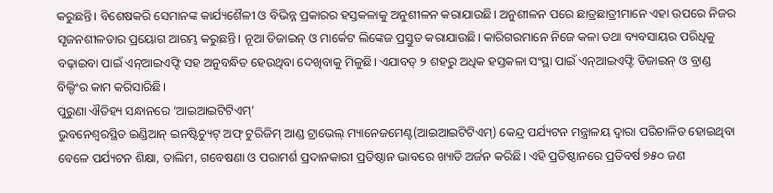କରୁଛନ୍ତି। ବିଶେଷକରି ସେମାନଙ୍କ କାର୍ଯ୍ୟଶୈଳୀ ଓ ବିଭିନ୍ନ ପ୍ରକାରର ହସ୍ତକଳାକୁ ଅନୁଶୀଳନ କରାଯାଉଛି। ଅନୁଶୀଳନ ପରେ ଛାତ୍ରଛାତ୍ରୀମାନେ ଏହା ଉପରେ ନିଜର ସୃଜନଶୀଳତାର ପ୍ରୟୋଗ ଆରମ୍ଭ କରୁଛନ୍ତି। ନୂଆ ଡିଜାଇନ୍ ଓ ମାର୍କେଟ ଲିଙ୍କେଜ ପ୍ରସ୍ତୁତ କରାଯାଉଛି। କାରିଗରମାନେ ନିଜେ କଳା ତଥା ବ୍ୟବସାୟର ପରିଧିକୁ ବଢ଼ାଇବା ପାଇଁ ଏନ୍ଆଇଏଫ୍ଟି ସହ ଅନୁବନ୍ଧିତ ହେଉଥିବା ଦେଖିବାକୁ ମିଳୁଛି। ଏଯାବତ୍ ୨ ଶହରୁ ଅଧିକ ହସ୍ତକଳା ସଂସ୍ଥା ପାଇଁ ଏନ୍ଆଇଏଫ୍ଟି ଡିଜାଇନ୍ ଓ ବ୍ରାଣ୍ଡ ବିଲ୍ଡିଂର କାମ କରିସାରିଛି।
ପୁରୁଣା ଐତିହ୍ୟ ସନ୍ଧାନରେ ‘ଆଇଆଇଟିଟିଏମ୍’
ଭୁବନେଶ୍ୱରସ୍ଥିତ ଇଣ୍ଡିଆନ୍ ଇନଷ୍ଟିଚ୍ୟୁଟ୍ ଅଫ୍ ଟୁରିଜିମ୍ ଆଣ୍ଡ ଟ୍ରାଭେଲ୍ ମ୍ୟାନେଜମେଣ୍ଟ(ଆଇଆଇଟିଟିଏମ୍) କେନ୍ଦ୍ର ପର୍ଯ୍ୟଟନ ମନ୍ତ୍ରାଳୟ ଦ୍ୱାରା ପରିଚାଳିତ ହୋଇଥିବା ବେଳେ ପର୍ଯ୍ୟଟନ ଶିକ୍ଷା, ତାଲିମ, ଗବେଷଣା ଓ ପରାମର୍ଶ ପ୍ରଦାନକାରୀ ପ୍ରତିଷ୍ଠାନ ଭାବରେ ଖ୍ୟାତି ଅର୍ଜନ କରିଛି। ଏହି ପ୍ରତିଷ୍ଠାନରେ ପ୍ରତିବର୍ଷ ୭୫୦ ଜଣ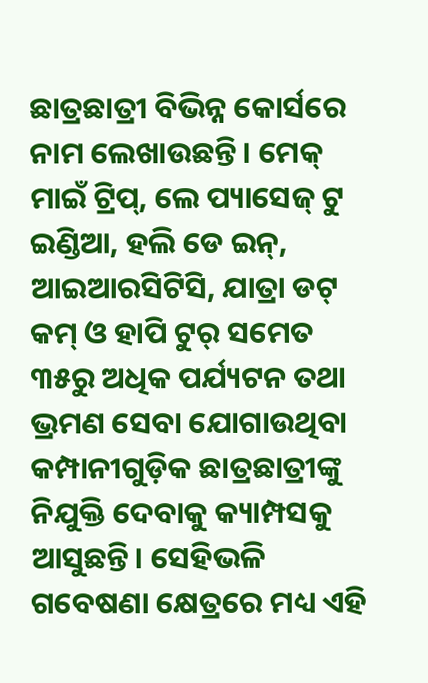ଛାତ୍ରଛାତ୍ରୀ ବିଭିନ୍ନ କୋର୍ସରେ ନାମ ଲେଖାଉଛନ୍ତି। ମେକ୍ ମାଇଁ ଟ୍ରିପ୍, ଲେ ପ୍ୟାସେଜ୍ ଟୁ ଇଣ୍ଡିଆ, ହଲି ଡେ ଇନ୍, ଆଇଆରସିଟିସି, ଯାତ୍ରା ଡଟ୍ କମ୍ ଓ ହାପି ଟୁର୍ ସମେତ ୩୫ରୁ ଅଧିକ ପର୍ଯ୍ୟଟନ ତଥା ଭ୍ରମଣ ସେବା ଯୋଗାଉଥିବା କମ୍ପାନୀଗୁଡ଼ିକ ଛାତ୍ରଛାତ୍ରୀଙ୍କୁ ନିଯୁକ୍ତି ଦେବାକୁ କ୍ୟାମ୍ପସକୁ ଆସୁଛନ୍ତି। ସେହିଭଳି ଗବେଷଣା କ୍ଷେତ୍ରରେ ମଧ୍ୟ ଏହି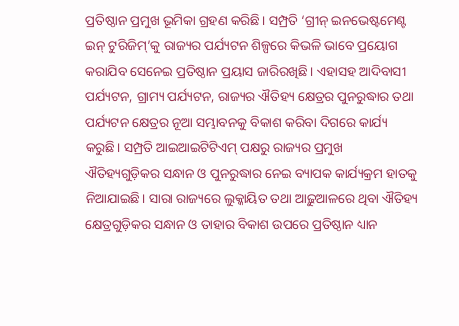ପ୍ରତିଷ୍ଠାନ ପ୍ରମୁଖ ଭୂମିକା ଗ୍ରହଣ କରିଛି। ସମ୍ପ୍ରତି ‘ଗ୍ରୀନ୍ ଇନଭେଷ୍ଟମେଣ୍ଟ ଇନ୍ ଟୁରିଜିମ୍’କୁ ରାଜ୍ୟର ପର୍ଯ୍ୟଟନ ଶିଳ୍ପରେ କିଭଳି ଭାବେ ପ୍ରୟୋଗ କରାଯିବ ସେନେଇ ପ୍ରତିଷ୍ଠାନ ପ୍ରୟାସ ଜାରିରଖିଛି। ଏହାସହ ଆଦିବାସୀ ପର୍ଯ୍ୟଟନ, ଗ୍ରାମ୍ୟ ପର୍ଯ୍ୟଟନ, ରାଜ୍ୟର ଐତିହ୍ୟ କ୍ଷେତ୍ରର ପୁନରୁଦ୍ଧାର ତଥା ପର୍ଯ୍ୟଟନ କ୍ଷେତ୍ରର ନୂଆ ସମ୍ଭାବନକୁ ବିକାଶ କରିବା ଦିଗରେ କାର୍ଯ୍ୟ କରୁଛି। ସମ୍ପ୍ରତି ଆଇଆଇଟିଟିଏମ୍ ପକ୍ଷରୁ ରାଜ୍ୟର ପ୍ରମୁଖ ଐତିହ୍ୟଗୁଡ଼ିକର ସନ୍ଧାନ ଓ ପୁନରୁଦ୍ଧାର ନେଇ ବ୍ୟାପକ କାର୍ଯ୍ୟକ୍ରମ ହାତକୁ ନିଆଯାଇଛି। ସାରା ରାଜ୍ୟରେ ଲୁକ୍କାୟିତ ତଥା ଆଢ଼ୁଆଳରେ ଥିବା ଐତିହ୍ୟ କ୍ଷେତ୍ରଗୁଡ଼ିକର ସନ୍ଧାନ ଓ ତାହାର ବିକାଶ ଉପରେ ପ୍ରତିଷ୍ଠାନ ଧ୍ୟାନ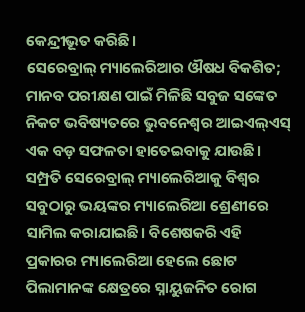କେନ୍ଦ୍ରୀଭୂତ କରିଛି।
ସେରେବ୍ରାଲ୍ ମ୍ୟାଲେରିଆର ଔଷଧ ବିକଶିତ; ମାନବ ପରୀକ୍ଷଣ ପାଇଁ ମିଳିଛି ସବୁଜ ସଙ୍କେତ
ନିକଟ ଭବିଷ୍ୟତରେ ଭୁବନେଶ୍ୱର ଆଇଏଲ୍ଏସ୍ ଏକ ବଡ଼ ସଫଳତା ହାତେଇବାକୁ ଯାଉଛି। ସମ୍ପ୍ରତି ସେରେବ୍ରାଲ୍ ମ୍ୟାଲେରିଆକୁ ବିଶ୍ୱର ସବୁଠାରୁ ଭୟଙ୍କର ମ୍ୟାଲେରିଆ ଶ୍ରେଣୀରେ ସାମିଲ କରାଯାଇଛି। ବିଶେଷକରି ଏହି ପ୍ରକାରର ମ୍ୟାଲେରିଆ ହେଲେ ଛୋଟ ପିଲାମାନଙ୍କ କ୍ଷେତ୍ରରେ ସ୍ନାୟୁଜନିତ ରୋଗ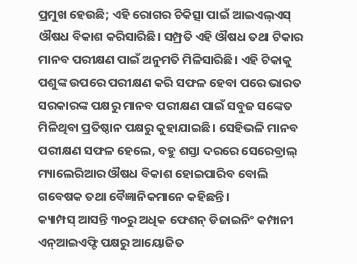ପ୍ରମୁଖ ହେଉଛି; ଏହି ରୋଗର ଚିକିତ୍ସା ପାଇଁ ଆଇଏଲ୍ଏସ୍ ଔଷଧ ବିକାଶ କରିସାରିଛି। ସମ୍ପ୍ରତି ଏହି ଔଷଧ ତଥା ଟିକାର ମାନବ ପରୀକ୍ଷଣ ପାଇଁ ଅନୁମତି ମିଳିସାରିଛି। ଏହି ଟିକାକୁ ପଶୁଙ୍କ ଉପରେ ପରୀକ୍ଷଣ କରି ସଫଳ ହେବା ପରେ ଭାରତ ସରକାରଙ୍କ ପକ୍ଷରୁ ମାନବ ପରୀକ୍ଷଣ ପାଇଁ ସବୁଜ ସଙ୍କେତ ମିଳିଥିବା ପ୍ରତିଷ୍ଠାନ ପକ୍ଷରୁ କୁହାଯାଇଛି। ସେହିଭଳି ମାନବ ପରୀକ୍ଷଣ ସଫଳ ହେଲେ, ବହୁ ଶସ୍ତା ଦରରେ ସେରେବ୍ରାଲ୍ ମ୍ୟାଲେରିଆର ଔଷଧ ବିକାଶ ହୋଇପାରିବ ବୋଲି ଗବେଷକ ତଥା ବୈଜ୍ଞାନିକମାନେ କହିଛନ୍ତି।
କ୍ୟାମ୍ପସ୍ ଆସନ୍ତି ୩୦ରୁ ଅଧିକ ଫେଶନ୍ ଡିଜାଇନିଂ କମ୍ପାନୀ
ଏନ୍ଆଇଏଫ୍ଟି ପକ୍ଷରୁ ଆୟୋଜିତ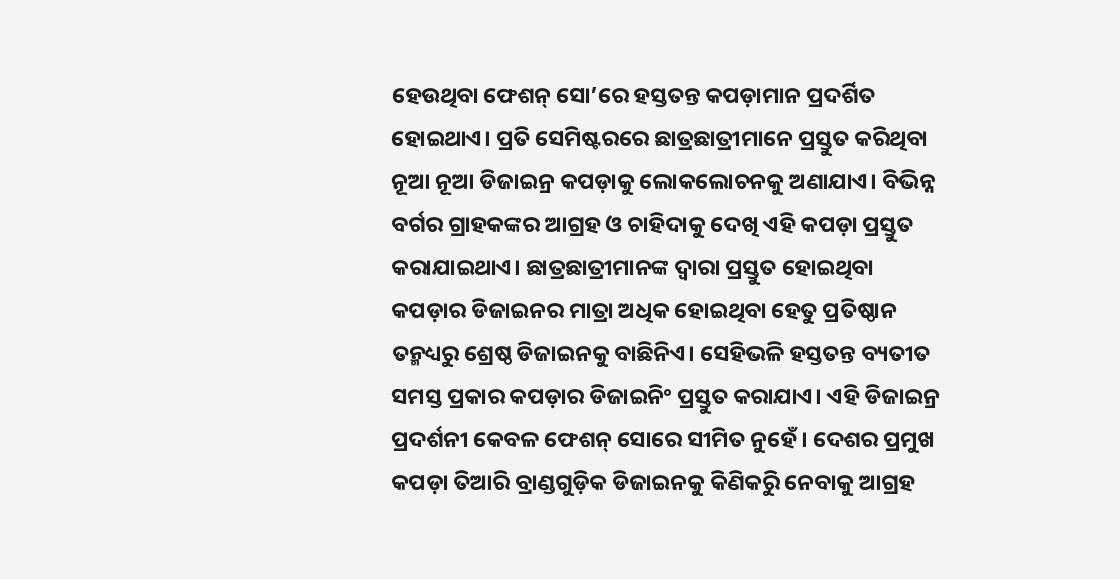ହେଉଥିବା ଫେଶନ୍ ସୋ’ରେ ହସ୍ତତନ୍ତ କପଡ଼ାମାନ ପ୍ରଦର୍ଶିତ ହୋଇଥାଏ। ପ୍ରତି ସେମିଷ୍ଟରରେ ଛାତ୍ରଛାତ୍ରୀମାନେ ପ୍ରସ୍ତୁତ କରିଥିବା ନୂଆ ନୂଆ ଡିଜାଇନ୍ର କପଡ଼ାକୁ ଲୋକଲୋଚନକୁ ଅଣାଯାଏ। ବିଭିନ୍ନ ବର୍ଗର ଗ୍ରାହକଙ୍କର ଆଗ୍ରହ ଓ ଚାହିଦାକୁ ଦେଖି ଏହି କପଡ଼ା ପ୍ରସ୍ତୁତ କରାଯାଇଥାଏ। ଛାତ୍ରଛାତ୍ରୀମାନଙ୍କ ଦ୍ୱାରା ପ୍ରସ୍ତୁତ ହୋଇଥିବା କପଡ଼ାର ଡିଜାଇନର ମାତ୍ରା ଅଧିକ ହୋଇଥିବା ହେତୁ ପ୍ରତିଷ୍ଠାନ ତନ୍ମଧ୍ୟରୁ ଶ୍ରେଷ୍ଠ ଡିଜାଇନକୁ ବାଛିନିଏ। ସେହିଭଳି ହସ୍ତତନ୍ତ ବ୍ୟତୀତ ସମସ୍ତ ପ୍ରକାର କପଡ଼ାର ଡିଜାଇନିଂ ପ୍ରସ୍ତୁତ କରାଯାଏ। ଏହି ଡିଜାଇନ୍ର ପ୍ରଦର୍ଶନୀ କେବଳ ଫେଶନ୍ ସୋରେ ସୀମିତ ନୁହେଁ। ଦେଶର ପ୍ରମୁଖ କପଡ଼ା ତିଆରି ବ୍ରାଣ୍ଡଗୁଡ଼ିକ ଡିଜାଇନକୁ କିଣିକରିୁ ନେବାକୁ ଆଗ୍ରହ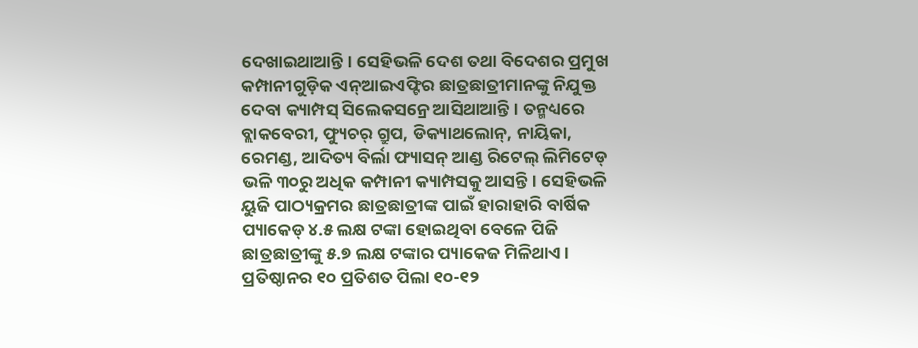ଦେଖାଇଥାଆନ୍ତି। ସେହିଭଳି ଦେଶ ତଥା ବିଦେଶର ପ୍ରମୁଖ କମ୍ପାନୀଗୁଡ଼ିକ ଏନ୍ଆଇଏଫ୍ଟିର ଛାତ୍ରଛାତ୍ରୀମାନଙ୍କୁ ନିଯୁକ୍ତ ଦେବା କ୍ୟାମ୍ପସ୍ ସିଲେକସନ୍ରେ ଆସିଥାଆନ୍ତି। ତନ୍ମଧ୍ୟରେ ବ୍ଲାକବେରୀ, ଫ୍ୟୁଚର୍ ଗ୍ରୁପ, ଡିକ୍ୟାଥଲୋନ୍, ନାୟିକା, ରେମଣ୍ଡ, ଆଦିତ୍ୟ ବିର୍ଲା ଫ୍ୟାସନ୍ ଆଣ୍ଡ ରିଟେଲ୍ ଲିମିଟେଡ୍ ଭଳି ୩୦ରୁ ଅଧିକ କମ୍ପାନୀ କ୍ୟାମ୍ପସକୁ ଆସନ୍ତି। ସେହିଭଳି ୟୁଜି ପାଠ୍ୟକ୍ରମର ଛାତ୍ରଛାତ୍ରୀଙ୍କ ପାଇଁ ହାରାହାରି ବାର୍ଷିକ ପ୍ୟାକେଡ୍ ୪.୫ ଲକ୍ଷ ଟଙ୍କା ହୋଇଥିବା ବେଳେ ପିଜି ଛାତ୍ରଛାତ୍ରୀଙ୍କୁ ୫.୭ ଲକ୍ଷ ଟଙ୍କାର ପ୍ୟାକେଜ ମିଳିଥାଏ। ପ୍ରତିଷ୍ଠାନର ୧୦ ପ୍ରତିଶତ ପିଲା ୧୦-୧୨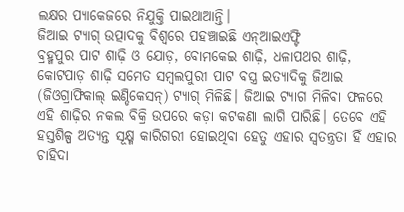ଲକ୍ଷର ପ୍ୟାକେଜରେ ନିଯୁକ୍ତି ପାଇଥାଆନ୍ତି।
ଜିଆଇ ଟ୍ୟାଗ୍ ଉତ୍ପାଦକୁ ବିଶ୍ୱରେ ପହଞ୍ଚାଇଛି ଏନ୍ଆଇଏଫ୍ଟି
ବ୍ରହ୍ମପୁର ପାଟ ଶାଢ଼ି ଓ ଯୋଡ଼, ବୋମକେଇ ଶାଢ଼ି, ଧଳାପଥର ଶାଢ଼ି, କୋଟପାଡ଼ ଶାଢ଼ି ସମେତ ସମ୍ବଲପୁରୀ ପାଟ ବସ୍ତ୍ର ଇତ୍ୟାଦିକୁ ଜିଆଇ (ଜିଓଗ୍ରାଫିକାଲ୍ ଇଣ୍ଡିକେସନ୍) ଟ୍ୟାଗ୍ ମିଳିଛି। ଜିଆଇ ଟ୍ୟାଗ ମିଳିବା ଫଳରେ ଏହି ଶାଢ଼ିର ନକଲ ବିକ୍ରି ଉପରେ କଡ଼ା କଟକଣା ଲାଗି ପାରିଛି। ତେବେ ଏହି ହସ୍ତଶିଳ୍ପ ଅତ୍ୟନ୍ତ ସୂକ୍ଷ୍ମ କାରିଗରୀ ହୋଇଥିବା ହେତୁ ଏହାର ସ୍ୱତନ୍ତ୍ରତା ହିଁ ଏହାର ଚାହିଦା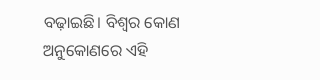ବଢ଼ାଇଛି। ବିଶ୍ୱର କୋଣ ଅନୁକୋଣରେ ଏହି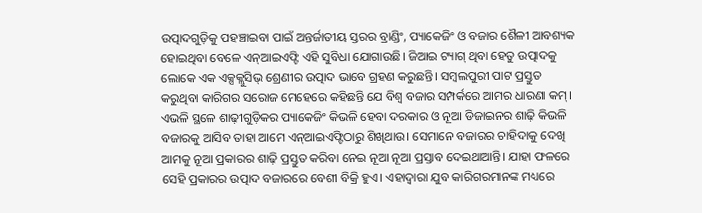ଉତ୍ପାଦଗୁଡ଼ିକୁ ପହଞ୍ଚାଇବା ପାଇଁ ଅନ୍ତର୍ଜାତୀୟ ସ୍ତରର ବ୍ରାଣ୍ଡିଂ, ପ୍ୟାକେଜିଂ ଓ ବଜାର ଶୈଳୀ ଆବଶ୍ୟକ ହୋଇଥିବା ବେଳେ ଏନ୍ଆଇଏଫ୍ଟି ଏହି ସୁବିଧା ଯୋଗାଉଛି। ଜିଆଇ ଟ୍ୟାଗ୍ ଥିବା ହେତୁ ଉତ୍ପାଦକୁ ଲୋକେ ଏକ ଏକ୍ସକ୍ଲୁସିଭ୍ ଶ୍ରେଣୀର ଉତ୍ପାଦ ଭାବେ ଗ୍ରହଣ କରୁଛନ୍ତି। ସମ୍ବଲପୁରୀ ପାଟ ପ୍ରସ୍ତୁତ କରୁଥିବା କାରିଗର ସରୋଜ ମେହେରେ କହିଛନ୍ତି ଯେ ବିଶ୍ୱ ବଜାର ସମ୍ପର୍କରେ ଆମର ଧାରଣା କମ୍। ଏଭଳି ସ୍ଥଳେ ଶାଢ଼ୀଗୁଡ଼ିକର ପ୍ୟାକେଜିଂ କିଭଳି ହେବା ଦରକାର ଓ ନୂଆ ଡିଜାଇନର ଶାଢ଼ି କିଭଳି ବଜାରକୁ ଆସିବ ତାହା ଆମେ ଏନ୍ଆଇଏଫ୍ଟିଠାରୁ ଶିଖିଥାଉ। ସେମାନେ ବଜାରର ଚାହିଦାକୁ ଦେଖି ଆମକୁ ନୂଆ ପ୍ରକାରର ଶାଢ଼ି ପ୍ରସ୍ତୁତ କରିବା ନେଇ ନୂଆ ନୂଆ ପ୍ରସ୍ତାବ ଦେଇଥାଆନ୍ତି। ଯାହା ଫଳରେ ସେହି ପ୍ରକାରର ଉତ୍ପାଦ ବଜାରରେ ବେଶୀ ବିକ୍ରି ହୁଏ। ଏହାଦ୍ୱାରା ଯୁବ କାରିଗରମାନଙ୍କ ମଧ୍ୟରେ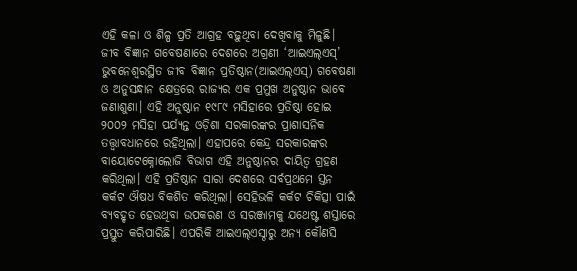ଏହି କଳା ଓ ଶିଳ୍ପ ପ୍ରତି ଆଗ୍ରହ ବଢ଼ୁଥିବା ଦେଖିବାକୁ ମିଳୁଛି।
ଜୀବ ବିଜ୍ଞାନ ଗବେଷଣାରେ ଦେଶରେ ଅଗ୍ରଣୀ ‘ଆଇଏଲ୍ଏସ୍’
ଭୁବନେଶ୍ୱରସ୍ଥିତ ଜୀବ ବିଜ୍ଞାନ ପ୍ରତିଷ୍ଠାନ(ଆଇଏଲ୍ଏସ୍) ଗବେଷଣା ଓ ଅନୁସନ୍ଧାନ କ୍ଷେତ୍ରରେ ରାଜ୍ୟର ଏକ ପ୍ରମୁଖ ଅନୁଷ୍ଠାନ ଭାବେ ଜଣାଶୁଣା। ଏହି ଅନୁଷ୍ଠାନ ୧୯୮୯ ମସିହାରେ ପ୍ରତିଷ୍ଠା ହୋଇ ୨୦୦୨ ମସିହା ପର୍ଯ୍ୟନ୍ତ ଓଡ଼ିଶା ସରକାରଙ୍କର ପ୍ରାଶାସନିକ ତତ୍ତ୍ୱାବଧାନରେ ରହିଥିଲା। ଏହାପରେ କେନ୍ଦ୍ର ସରକାରଙ୍କର ବାୟୋଟେକ୍ନୋଲୋଜି ବିଭାଗ ଏହି ଅନୁଷ୍ଠାନର ଦାୟିତ୍ୱ ଗ୍ରହଣ କରିଥିଲା। ଏହି ପ୍ରତିଷ୍ଠାନ ସାରା ଦେଶରେ ସର୍ବପ୍ରଥମେ ସ୍ତନ କର୍କଟ ଔଷଧ ବିକଶିତ କରିଥିଲା। ସେହିଭଳି କର୍କଟ ଚିକିତ୍ସା ପାଇଁ ବ୍ୟବହୃତ ହେଉଥିବା ଉପକରଣ ଓ ସରଞ୍ଜାମକୁ ଯଥେଷ୍ଟ ଶସ୍ତାରେ ପ୍ରସ୍ତୁତ କରିପାରିଛି। ଏପରିକି ଆଇଏଲ୍ଏସ୍ଠାରୁ ଅନ୍ୟ କୌଣସି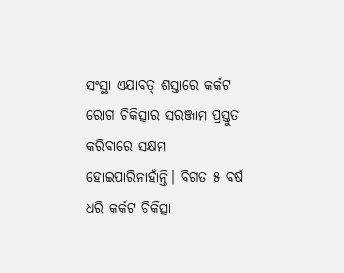ସଂସ୍ଥା ଏଯାବତ୍ ଶସ୍ତାରେ କର୍କଟ ରୋଗ ଚିକିତ୍ସାର ସରଞ୍ଜାମ ପ୍ରସ୍ତୁତ କରିବାରେ ସକ୍ଷମ ହୋଇପାରିନାହାଁନ୍ତି। ବିଗତ ୫ ବର୍ଷ ଧରି କର୍କଟ ଚିକିତ୍ସା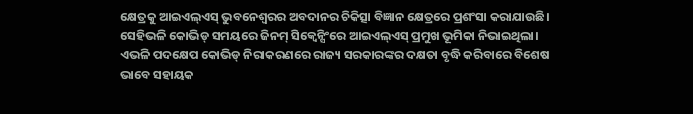କ୍ଷେତ୍ରକୁ ଆଇଏଲ୍ଏସ୍ ଭୁବନେଶ୍ୱରର ଅବଦାନର ଚିକିତ୍ସା ବିଜ୍ଞାନ କ୍ଷେତ୍ରରେ ପ୍ରଶଂସା କରାଯାଉଛି। ସେହିଭଳି କୋଭିଡ୍ ସମୟରେ ଜିନମ୍ ସିକ୍ୱେନ୍ସିଂରେ ଆଇଏଲ୍ଏସ୍ ପ୍ରମୁଖ ଭୂମିକା ନିଭାଇଥିଲା। ଏଭଳି ପଦକ୍ଷେପ କୋଭିଡ୍ ନିରାକରଣରେ ରାଜ୍ୟ ସରକାରଙ୍କର ଦକ୍ଷତା ବୃଦ୍ଧି କରିବାରେ ବିଶେଷ ଭାବେ ସହାୟକ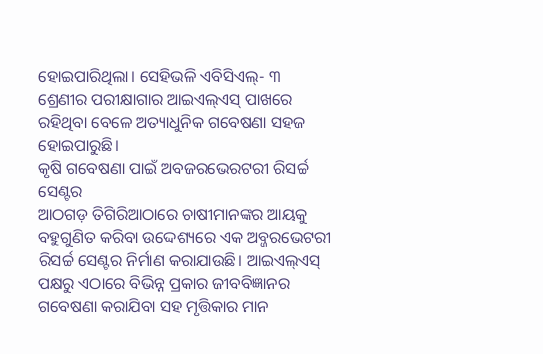ହୋଇପାରିଥିଲା। ସେହିଭଳି ଏବିସିଏଲ୍- ୩ ଶ୍ରେଣୀର ପରୀକ୍ଷାଗାର ଆଇଏଲ୍ଏସ୍ ପାଖରେ ରହିଥିବା ବେଳେ ଅତ୍ୟାଧୁନିକ ଗବେଷଣା ସହଜ ହୋଇପାରୁଛି।
କୃଷି ଗବେଷଣା ପାଇଁ ଅବଜରଭେରଟରୀ ରିସର୍ଚ୍ଚ ସେଣ୍ଟର
ଆଠଗଡ଼ ତିଗିରିଆଠାରେ ଚାଷୀମାନଙ୍କର ଆୟକୁ ବହୁଗୁଣିତ କରିବା ଉଦ୍ଦେଶ୍ୟରେ ଏକ ଅବ୍ଜରଭେଟରୀ ରିସର୍ଚ୍ଚ ସେଣ୍ଟର ନିର୍ମାଣ କରାଯାଉଛି। ଆଇଏଲ୍ଏସ୍ ପକ୍ଷରୁ ଏଠାରେ ବିଭିନ୍ନ ପ୍ରକାର ଜୀବବିଜ୍ଞାନର ଗବେଷଣା କରାଯିବା ସହ ମୃତ୍ତିକାର ମାନ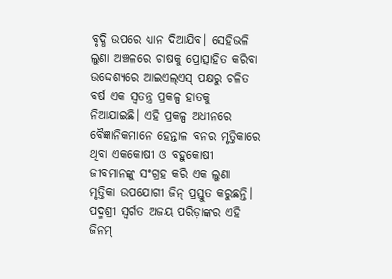ବୃଦ୍ଧି ଉପରେ ଧ୍ୟାନ ଦିଆଯିବ। ସେହିଭଳି ଲୁଣା ଅଞ୍ଚଳରେ ଚାଷକୁ ପ୍ରୋତ୍ସାହିତ କରିବା ଉଦ୍ଦେଶ୍ୟରେ ଆଇଏଲ୍ଏସ୍ ପକ୍ଷରୁ ଚଳିତ ବର୍ଷ ଏକ ସ୍ୱତନ୍ତ୍ର ପ୍ରକଳ୍ପ ହାତକୁ ନିଆଯାଇଛି। ଏହି ପ୍ରକଳ୍ପ ଅଧୀନରେ ବୈଜ୍ଞାନିକମାନେ ହେନ୍ତାଳ ବନର ମୃତ୍ତିକାରେ ଥିବା ଏକକୋଷୀ ଓ ବହୁକୋଷୀ ଜୀବମାନଙ୍କୁ ସଂଗ୍ରହ କରି ଏକ ଲୁଣା ମୃତ୍ତିକା ଉପଯୋଗୀ ଜିନ୍ ପ୍ରସ୍ତୁତ କରୁଛନ୍ତି। ପଦ୍ମଶ୍ରୀ ସ୍ୱର୍ଗତ ଅଜୟ ପରିଡ଼ାଙ୍କର ଏହି ଜିନମ୍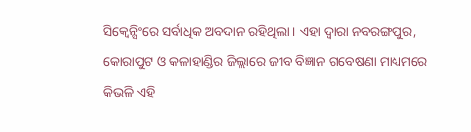ସିକ୍ୱେନ୍ସିଂରେ ସର୍ବାଧିକ ଅବଦାନ ରହିଥିଲା। ଏହା ଦ୍ବାରା ନବରଙ୍ଗପୁର, କୋରାପୁଟ ଓ କଳାହାଣ୍ଡିର ଜିଲ୍ଲାରେ ଜୀବ ବିଜ୍ଞାନ ଗବେଷଣା ମାଧ୍ୟମରେ କିଭଳି ଏହି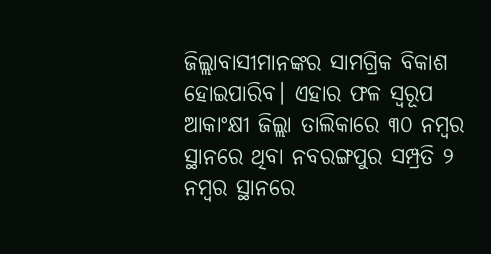ଜିଲ୍ଲାବାସୀମାନଙ୍କର ସାମଗ୍ରିକ ବିକାଶ ହୋଇପାରିବ। ଏହାର ଫଳ ସ୍ୱରୂପ ଆକାଂକ୍ଷୀ ଜିଲ୍ଲା ତାଲିକାରେ ୩୦ ନମ୍ବର ସ୍ଥାନରେ ଥିବା ନବରଙ୍ଗପୁର ସମ୍ପ୍ରତି ୨ ନମ୍ବର ସ୍ଥାନରେ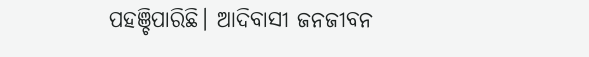ପହଞ୍ଚିପାରିଛି। ଆଦିବାସୀ ଜନଜୀବନ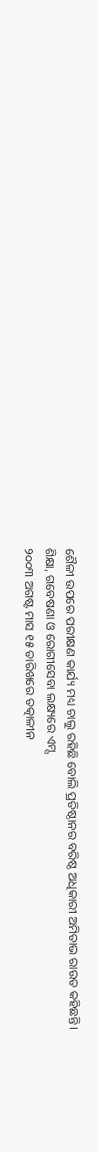ଶୈଳୀ ଉପରେ ପରୀକ୍ଷଣ କାର୍ଯ୍ୟ ମଧ୍ୟ ଚାଲୁ ରହିଛି ବୋଲି ପ୍ରତିଷ୍ଠାନର ବରିଷ୍ଠ ଅଧିକାରୀ ଅମିତାଭ ରାଉତ କହିଛନ୍ତି।
ଶିକ୍ଷା, ଗବେଷଣା ଓ ରୋଗୀସେବା ଲକ୍ଷ୍ୟରେ ଏମ୍ସ
୨୦୦୩ ଅଗଷ୍ଟ ମାସ ୧୫ ତାରିଖରେ ତତ୍କାଳୀନ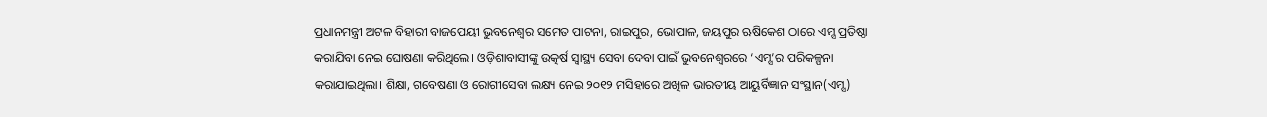ପ୍ରଧାନମନ୍ତ୍ରୀ ଅଟଳ ବିହାରୀ ବାଜପେୟୀ ଭୁବନେଶ୍ୱର ସମେତ ପାଟନା, ରାଇପୁର, ଭୋପାଳ, ଜୟପୁର ଋଷିକେଶ ଠାରେ ଏମ୍ସ ପ୍ରତିଷ୍ଠା କରାଯିବା ନେଇ ଘୋଷଣା କରିଥିଲେ। ଓଡ଼ିଶାବାସୀଙ୍କୁ ଉତ୍କର୍ଷ ସ୍ୱାସ୍ଥ୍ୟ ସେବା ଦେବା ପାଇଁ ଭୁବନେଶ୍ୱରରେ ‘ଏମ୍ସ’ର ପରିକଳ୍ପନା କରାଯାଇଥିଲା। ଶିକ୍ଷା, ଗବେଷଣା ଓ ରୋଗୀସେବା ଲକ୍ଷ୍ୟ ନେଇ ୨୦୧୨ ମସିହାରେ ଅଖିଳ ଭାରତୀୟ ଆୟୁର୍ବିଜ୍ଞାନ ସଂସ୍ଥାନ(ଏମ୍ସ)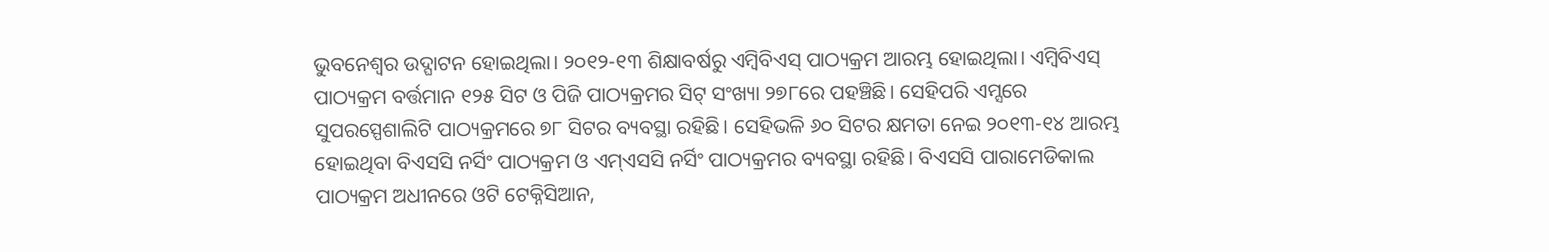ଭୁବନେଶ୍ୱର ଉଦ୍ଘାଟନ ହୋଇଥିଲା। ୨୦୧୨-୧୩ ଶିକ୍ଷାବର୍ଷରୁ ଏମ୍ବିବିଏସ୍ ପାଠ୍ୟକ୍ରମ ଆରମ୍ଭ ହୋଇଥିଲା। ଏମ୍ବିବିଏସ୍ ପାଠ୍ୟକ୍ରମ ବର୍ତ୍ତମାନ ୧୨୫ ସିଟ ଓ ପିଜି ପାଠ୍ୟକ୍ରମର ସିଟ୍ ସଂଖ୍ୟା ୨୭୮ରେ ପହଞ୍ଚିଛି। ସେହିପରି ଏମ୍ସରେ ସୁପରସ୍ପେଶାଲିଟି ପାଠ୍ୟକ୍ରମରେ ୭୮ ସିଟର ବ୍ୟବସ୍ଥା ରହିଛି। ସେହିଭଳି ୬୦ ସିଟର କ୍ଷମତା ନେଇ ୨୦୧୩-୧୪ ଆରମ୍ଭ ହୋଇଥିବା ବିଏସସି ନର୍ସିଂ ପାଠ୍ୟକ୍ରମ ଓ ଏମ୍ଏସସି ନର୍ସିଂ ପାଠ୍ୟକ୍ରମର ବ୍ୟବସ୍ଥା ରହିଛି। ବିଏସସି ପାରାମେଡିକାଲ ପାଠ୍ୟକ୍ରମ ଅଧୀନରେ ଓଟି ଟେକ୍ନିସିଆନ,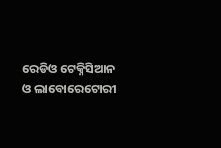ରେଡିଓ ଟେକ୍ନିସିଆନ ଓ ଲାବୋରେଟୋରୀ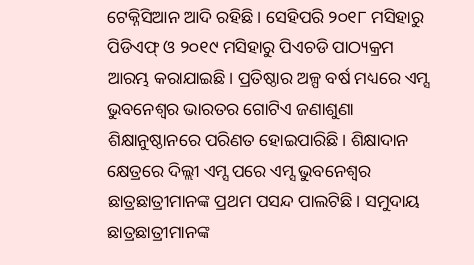ଟେକ୍ନିସିଆନ ଆଦି ରହିଛି। ସେହିପରି ୨୦୧୮ ମସିହାରୁ ପିଡିଏଫ୍ ଓ ୨୦୧୯ ମସିହାରୁ ପିଏଚଡି ପାଠ୍ୟକ୍ରମ ଆରମ୍ଭ କରାଯାଇଛି। ପ୍ରତିଷ୍ଠାର ଅଳ୍ପ ବର୍ଷ ମଧ୍ୟରେ ଏମ୍ସ ଭୁବନେଶ୍ୱର ଭାରତର ଗୋଟିଏ ଜଣାଶୁଣା ଶିକ୍ଷାନୁଷ୍ଠାନରେ ପରିଣତ ହୋଇପାରିଛି। ଶିକ୍ଷାଦାନ କ୍ଷେତ୍ରରେ ଦିଲ୍ଲୀ ଏମ୍ସ ପରେ ଏମ୍ସ ଭୁବନେଶ୍ୱର ଛାତ୍ରଛାତ୍ରୀମାନଙ୍କ ପ୍ରଥମ ପସନ୍ଦ ପାଲଟିଛି। ସମୁଦାୟ ଛାତ୍ରଛାତ୍ରୀମାନଙ୍କ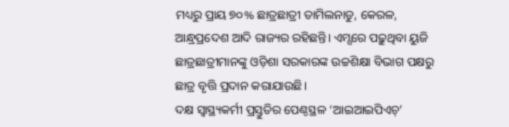ମଧ୍ୟରୁ ପ୍ରାୟ ୭୦% ଛାତ୍ରଛାତ୍ରୀ ତାମିଲନାଡୁ, କେରଳ, ଆନ୍ଧ୍ରପ୍ରଦେଶ ଆଦି ରାଜ୍ୟର ରହିଛନ୍ତି। ଏମ୍ସରେ ପଢ଼ୁଥିବା ୟୁଜି ଛାତ୍ରଛାତ୍ରୀମାନଙ୍କୁ ଓଡ଼ିଶା ସରକାରଙ୍କ ଉଚ୍ଚଶିକ୍ଷା ବିଭାଗ ପକ୍ଷରୁ ଛାତ୍ର ବୃତ୍ତି ପ୍ରଦାନ କରାଯାଉଛି।
ଦକ୍ଷ ସ୍ୱାସ୍ଥ୍ୟକର୍ମୀ ପ୍ରସ୍ତୁତିର ପେଣ୍ଠସ୍ଥଳ ‘ଆଇଆଇପିଏଚ୍’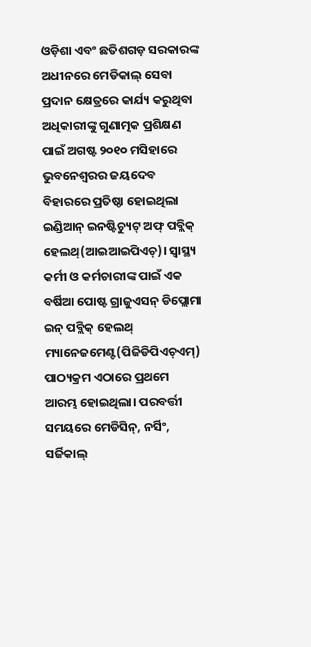ଓଡ଼ିଶା ଏବଂ ଛତିଶଗଡ଼ ସରକାରଙ୍କ ଅଧୀନରେ ମେଡିକାଲ୍ ସେବା ପ୍ରଦାନ କ୍ଷେତ୍ରରେ କାର୍ଯ୍ୟ କରୁଥିବା ଅଧିକାରୀଙ୍କୁ ଗୁଣାତ୍ମକ ପ୍ରଶିକ୍ଷଣ ପାଇଁ ଅଗଷ୍ଟ ୨୦୧୦ ମସିହାରେ ଭୁବନେଶ୍ୱରର ଜୟଦେବ ବିହାରରେ ପ୍ରତିଷ୍ଠା ହୋଇଥିଲା ଇଣ୍ଡିଆନ୍ ଇନଷ୍ଟିଚ୍ୟୁଟ୍ ଅଫ୍ ପବ୍ଲିକ୍ ହେଲଥ୍(ଆଇଆଇପିଏଚ୍)। ସ୍ୱାସ୍ଥ୍ୟ କର୍ମୀ ଓ କର୍ମଚାରୀଙ୍କ ପାଇଁ ଏକ ବର୍ଷିଆ ପୋଷ୍ଟ ଗ୍ରାଜୁଏସନ୍ ଡିପ୍ଲୋମା ଇନ୍ ପବ୍ଲିକ୍ ହେଲଥ୍ ମ୍ୟାନେଜମେଣ୍ଟ(ପିଜିଡିପିଏଚ୍ଏମ୍) ପାଠ୍ୟକ୍ରମ ଏଠାରେ ପ୍ରଥମେ ଆରମ୍ଭ ହୋଇଥିଲା। ପରବର୍ତ୍ତୀ ସମୟରେ ମେଡିସିନ୍, ନର୍ସିଂ, ସର୍ଜିକାଲ୍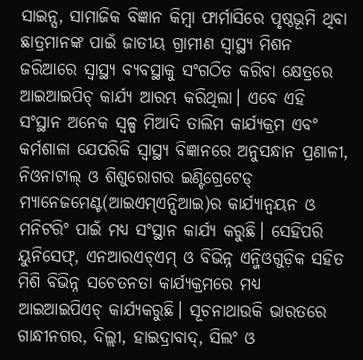ସାଇନ୍ସ, ସାମାଜିକ ବିଜ୍ଞାନ କିମ୍ୱା ଫାର୍ମାସିରେ ପୃଷ୍ଠଭୂମି ଥିବା ଛାତ୍ରମାନଙ୍କ ପାଇଁ ଜାତୀୟ ଗ୍ରାମୀଣ ସ୍ୱାସ୍ଥ୍ୟ ମିଶନ ଜରିଆରେ ସ୍ୱାସ୍ଥ୍ୟ ବ୍ୟବସ୍ଥାକୁ ସଂଗଠିତ କରିବା କ୍ଷେତ୍ରରେ ଆଇଆଇପିଚ୍ କାର୍ଯ୍ୟ ଆରମ୍ଭ କରିଥିଲା। ଏବେ ଏହି ସଂସ୍ଥାନ ଅନେକ ସ୍ୱଳ୍ପ ମିଆଦି ତାଲିମ କାର୍ଯ୍ୟକ୍ରମ ଏବଂ କର୍ମଶାଳା ଯେପରିକି ସ୍ୱାସ୍ଥ୍ୟ ବିଜ୍ଞାନରେ ଅନୁସନ୍ଧାନ ପ୍ରଣାଳୀ, ନିଓନାଟାଲ୍ ଓ ଶିଶୁରୋଗର ଇଣ୍ଟିଗ୍ରେଟେଡ୍ ମ୍ୟାନେଜମେଣ୍ଟ(ଆଇଏମ୍ଏନ୍ସିଆଇ)ର କାର୍ଯ୍ୟାନ୍ୱୟନ ଓ ମନିଟରିଂ ପାଇଁ ମଧ୍ୟ ସଂସ୍ଥାନ କାର୍ଯ୍ୟ କରୁଛି। ସେହିପରି ୟୁନିସେଫ୍, ଏନଆରଏଚ୍ଏମ୍ ଓ ବିଭିନ୍ନ ଏନ୍ଜିଓଗୁଡ଼ିକ ସହିତ ମିଶି ବିଭିନ୍ନ ସଚେତନତା କାର୍ଯ୍ୟକ୍ରମରେ ମଧ୍ୟ ଆଇଆଇପିଏଚ୍ କାର୍ଯ୍ୟକରୁଛି। ସୂଚନାଥାଉକି ଭାରତରେ ଗାନ୍ଧୀନଗର, ଦିଲ୍ଲୀ, ହାଇଦ୍ରାବାଦ୍, ସିଲଂ ଓ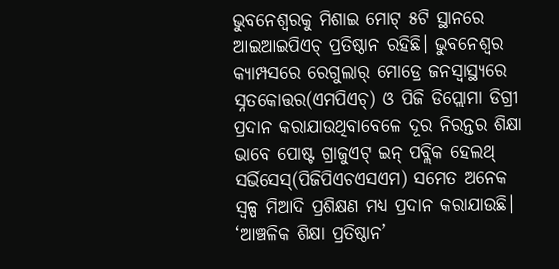ଭୁବନେଶ୍ୱରକୁ ମିଶାଇ ମୋଟ୍ ୫ଟି ସ୍ଥାନରେ ଆଇଆଇପିଏଚ୍ ପ୍ରତିଷ୍ଠାନ ରହିଛି। ଭୁବନେଶ୍ୱର କ୍ୟାମ୍ପସରେ ରେଗୁଲାର୍ ମୋଡ୍ରେ ଜନସ୍ୱାସ୍ଥ୍ୟରେ ସ୍ନତକୋତ୍ତର(ଏମପିଏଚ୍) ଓ ପିଜି ଡିପ୍ଲୋମା ଡିଗ୍ରୀ ପ୍ରଦାନ କରାଯାଉଥିବାବେଳେ ଦୂର ନିରନ୍ତର ଶିକ୍ଷା ଭାବେ ପୋଷ୍ଟ ଗ୍ରାଜୁଏଟ୍ ଇନ୍ ପବ୍ଲିକ ହେଲଥ୍ ସର୍ଭିସେସ୍(ପିଜିପିଏଚଏସଏମ) ସମେତ ଅନେକ ସ୍ୱଳ୍ପ ମିଆଦି ପ୍ରଶିକ୍ଷଣ ମଧ୍ୟ ପ୍ରଦାନ କରାଯାଉଛି।
‘ଆଞ୍ଚଳିକ ଶିକ୍ଷା ପ୍ରତିଷ୍ଠାନ’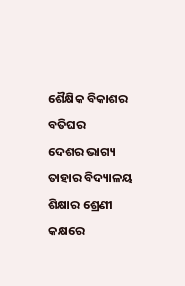ଶୈକ୍ଷିକ ବିକାଶର ବତିଘର
ଦେଶର ଭାଗ୍ୟ ତାହାର ବିଦ୍ୟାଳୟ ଶିକ୍ଷାର ଶ୍ରେଣୀ କକ୍ଷରେ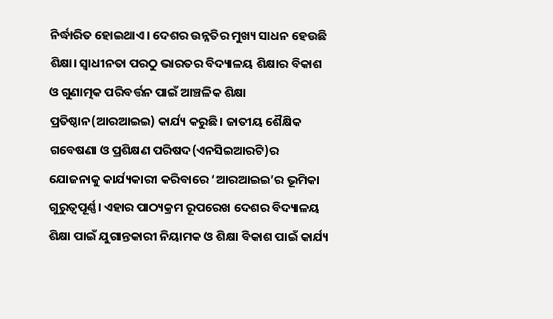ନିର୍ଦ୍ଧାରିତ ହୋଇଥାଏ। ଦେଶର ଉନ୍ନତିର ମୁଖ୍ୟ ସାଧନ ହେଉଛି ଶିକ୍ଷା। ସ୍ୱାଧୀନତା ପରଠୁ ଭାରତର ବିଦ୍ୟାଳୟ ଶିକ୍ଷାର ବିକାଶ ଓ ଗୁଣାତ୍ମକ ପରିବର୍ତ୍ତନ ପାଇଁ ଆଞ୍ଚଳିକ ଶିକ୍ଷା ପ୍ରତିଷ୍ଠାନ(ଆରଆଇଇ) କାର୍ଯ୍ୟ କରୁଛି। ଜାତୀୟ ଶୈକ୍ଷିକ ଗବେଷଣା ଓ ପ୍ରଶିକ୍ଷଣ ପରିଷଦ(ଏନସିଇଆରଟି)ର ଯୋଜନାକୁ କାର୍ଯ୍ୟକାରୀ କରିବାରେ ‘ଆରଆଇଇ’ର ଭୂମିକା ଗୁରୁତ୍ୱପୂର୍ଣ୍ଣ। ଏହାର ପାଠ୍ୟକ୍ରମ ରୂପରେଖ ଦେଶର ବିଦ୍ୟାଳୟ ଶିକ୍ଷା ପାଇଁ ଯୁଗାନ୍ତକାରୀ ନିୟାମକ ଓ ଶିକ୍ଷା ବିକାଶ ପାଇଁ କାର୍ଯ୍ୟ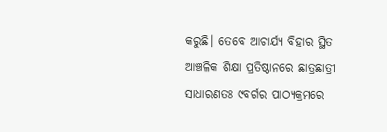କରୁଛି। ତେବେ ଆଚାର୍ଯ୍ୟ ବିହାର ସ୍ଥିତ ଆଞ୍ଚଳିକ ଶିକ୍ଷା ପ୍ରତିଷ୍ଠାନରେ ଛାତ୍ରଛାତ୍ରୀ ସାଧାରଣତଃ ୯ବର୍ଗର ପାଠ୍ୟକ୍ରମରେ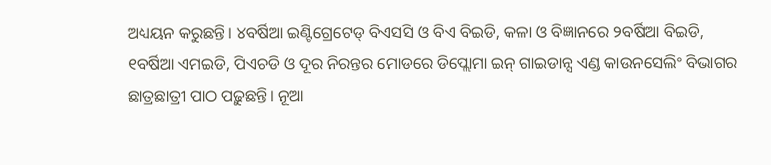ଅଧ୍ୟୟନ କରୁଛନ୍ତି। ୪ବର୍ଷିଆ ଇଣ୍ଟିଗ୍ରେଟେଡ୍ ବିଏସସି ଓ ବିଏ ବିଇଡି, କଳା ଓ ବିଜ୍ଞାନରେ ୨ବର୍ଷିଆ ବିଇଡି, ୧ବର୍ଷିଆ ଏମଇଡି, ପିଏଚଡି ଓ ଦୂର ନିରନ୍ତର ମୋଡରେ ଡିପ୍ଲୋମା ଇନ୍ ଗାଇଡାନ୍ସ ଏଣ୍ଡ କାଉନସେଲିଂ ବିଭାଗର ଛାତ୍ରଛାତ୍ରୀ ପାଠ ପଢ଼ୁଛନ୍ତି। ନୂଆ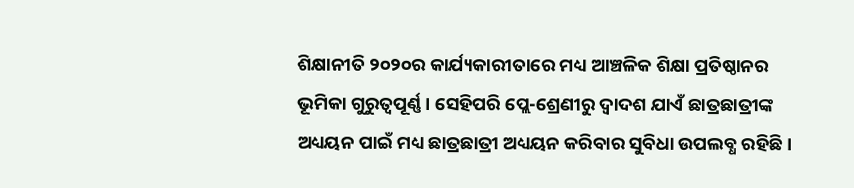ଶିକ୍ଷାନୀତି ୨୦୨୦ର କାର୍ଯ୍ୟକାରୀତାରେ ମଧ୍ୟ ଆଞ୍ଚଳିକ ଶିକ୍ଷା ପ୍ରତିଷ୍ଠାନର ଭୂମିକା ଗୁରୁତ୍ୱପୂର୍ଣ୍ଣ। ସେହିପରି ପ୍ଲେ-ଶ୍ରେଣୀରୁ ଦ୍ୱାଦଶ ଯାଏଁ ଛାତ୍ରଛାତ୍ରୀଙ୍କ ଅଧ୍ୟୟନ ପାଇଁ ମଧ୍ୟ ଛାତ୍ରଛାତ୍ରୀ ଅଧ୍ୟୟନ କରିବାର ସୁବିଧା ଉପଲବ୍ଧ ରହିଛି।